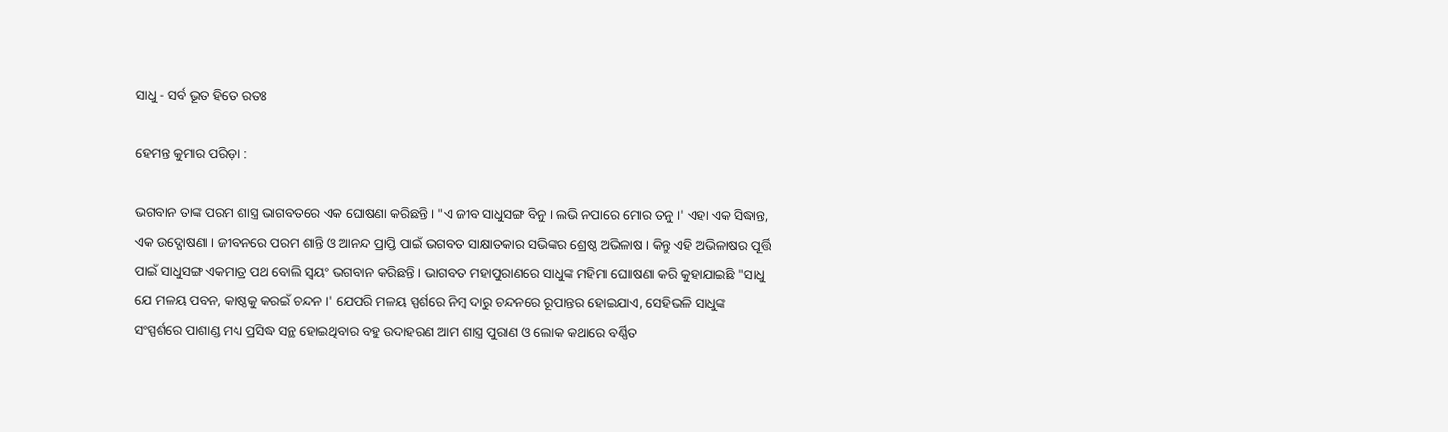ସାଧୁ - ସର୍ବ ଭୂତ ହିତେ ରତଃ

ହେମନ୍ତ କୁମାର ପରିଡ଼ା :

ଭଗବାନ ତାଙ୍କ ପରମ ଶାସ୍ତ୍ର ଭାଗବତରେ ଏକ ଘୋଷଣା କରିଛନ୍ତି । "ଏ ଜୀବ ସାଧୁସଙ୍ଗ ବିନୁ । ଲଭି ନପାରେ ମୋର ତନୁ ।' ଏହା ଏକ ସିଦ୍ଧାନ୍ତ, ଏକ ଉଦ୍ଘୋଷଣା । ଜୀବନରେ ପରମ ଶାନ୍ତି ଓ ଆନନ୍ଦ ପ୍ରାପ୍ତି ପାଇଁ ଭଗବତ ସାକ୍ଷାତକାର ସଭିଙ୍କର ଶ୍ରେଷ୍ଠ ଅଭିଳାଷ । କିନ୍ତୁ ଏହି ଅଭିଳାଷର ପୂର୍ତ୍ତି ପାଇଁ ସାଧୁସଙ୍ଗ ଏକମାତ୍ର ପଥ ବୋଲି ସ୍ୱୟଂ ଭଗବାନ କରିଛନ୍ତି । ଭାଗବତ ମହାପୁରାଣରେ ସାଧୁଙ୍କ ମହିମା ଘୋାଷଣା କରି କୁହାଯାଇଛି "ସାଧୁ ଯେ ମଳୟ ପବନ, କାଷ୍ଠକୁ କରଇଁ ଚନ୍ଦନ ।' ଯେପରି ମଳୟ ସ୍ପର୍ଶରେ ନିମ୍ବ ଦାରୁ ଚନ୍ଦନରେ ରୂପାନ୍ତର ହୋଇଯାଏ, ସେହିଭଳି ସାଧୁଙ୍କ ସଂସ୍ପର୍ଶରେ ପାଶାଣ୍ଡ ମଧ୍ୟ ପ୍ରସିଦ୍ଧ ସନ୍ଥ ହୋଇଥିବାର ବହୁ ଉଦାହରଣ ଆମ ଶାସ୍ତ୍ର ପୁରାଣ ଓ ଲୋକ କଥାରେ ବର୍ଣ୍ଣିତ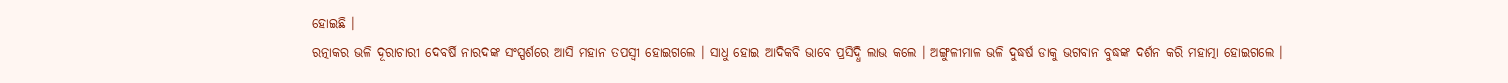ହୋଇଛି ।
ରତ୍ନାକର ଭଳି ଦୂରାଚାରୀ ଦେବର୍ଷି ନାରଦଙ୍କ ସଂସ୍ପର୍ଶରେ ଆସି ମହାନ ତପସ୍ୱୀ ହୋଇଗଲେ । ସାଧୁ ହୋଇ ଆଦିକବି ଭାବେ ପ୍ରସିଦ୍ଧି ଲାଭ କଲେ । ଅଙ୍ଗୁଳୀମାଳ ଭଳି ଦୁଦ୍ଧର୍ଷ ଡାକୁ ଭଗବାନ ବୁଦ୍ଧଙ୍କ ଦର୍ଶନ କରି ମହାତ୍ମା ହୋଇଗଲେ ।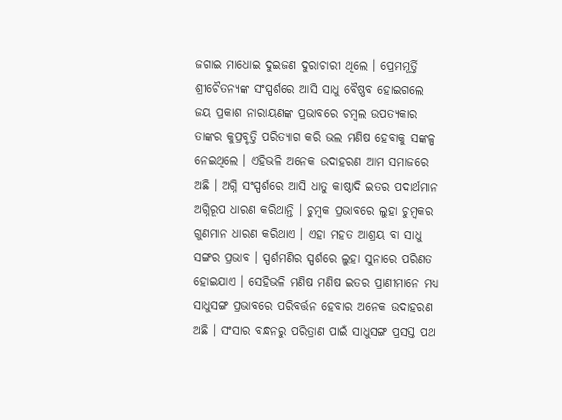ଜଗାଇ ମାଧୋଇ ଦୁଇଜଣ ଦୁରାଚାରୀ ଥିଲେ । ପ୍ରେମମୂର୍ତ୍ତି ଶ୍ରୀଚୈତନ୍ୟଙ୍କ ସଂସ୍ପର୍ଶରେ ଆସି ସାଧୁ ବୈଷ୍ଣବ ହୋଇଗଲେ ଜୟ ପ୍ରକାଶ ନାରାୟଣଙ୍କ ପ୍ରଭାବରେ ଚମ୍ବଲ ଉପତ୍ୟକାର ତାଙ୍କର କୁପ୍ରବୃତ୍ତି ପରିତ୍ୟାଗ କରି ଭଲ ମଣିଷ ହେବାକୁ ସଙ୍କଳ୍ପ ନେଇଥିଲେ । ଏହିଭଳି ଅନେକ ଉଦାହରଣ ଆମ ସମାଜରେ ଅଛି । ଅଗ୍ନି ସଂସ୍ପର୍ଶରେ ଆସି ଧାତୁ କାଷ୍ଠାଦି ଇତର ପଦାର୍ଥମାନ ଅଗ୍ନିରୂପ ଧାରଣ କରିଥାନ୍ତି । ଚୁମ୍ବକ ପ୍ରଭାବରେ ଲୁହା ଚୁମ୍ବକର ଗୁଣମାନ ଧାରଣ କରିଥାଏ । ଏହା ମହତ ଆଶ୍ରୟ ବା ସାଧୁ ସଙ୍ଗର ପ୍ରଭାବ । ସ୍ପର୍ଶମଣିର ସ୍ପର୍ଶରେ ଲୁହା ସୁନାରେ ପରିଣତ ହୋଇଯାଏ । ସେହିଭଳି ମଣିଷ ମଣିଷ ଇତର ପ୍ରାଣୀମାନେ ମଧ୍ୟ ସାଧୁସଙ୍ଗ ପ୍ରଭାବରେ ପରିବର୍ତ୍ତନ ହେବାର ଅନେକ ଉଦାହରଣ ଅଛି । ସଂସାର ବନ୍ଧନରୁ ପରିତ୍ରାଣ ପାଇଁ ସାଧୁସଙ୍ଗ ପ୍ରସସ୍ତ ପଥ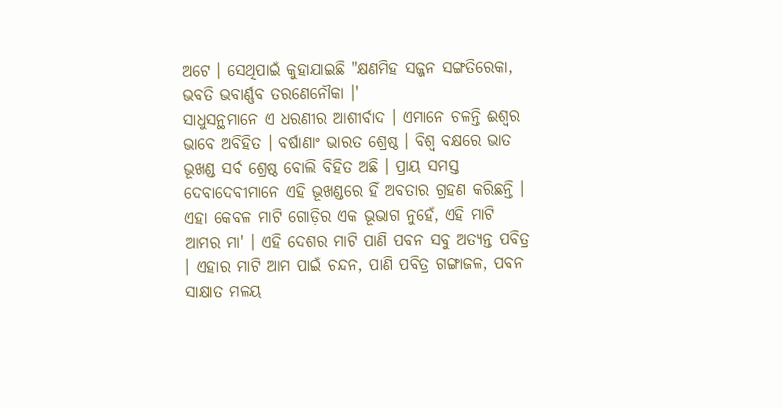ଅଟେ । ସେଥିପାଇଁ କୁହାଯାଇଛି "କ୍ଷଣମିହ ସଜ୍ଜନ ସଙ୍ଗତିରେକା, ଭବତି ଭବାର୍ଣ୍ଣବ ତରଣେନୌକା ।'
ସାଧୁସନ୍ଥମାନେ ଏ ଧରଣୀର ଆଶୀର୍ବାଦ । ଏମାନେ ଚଳନ୍ତି ଈଶ୍ୱର ଭାବେ ଅବିହିତ । ବର୍ଷାଣାଂ ଭାରତ ଶ୍ରେଷ୍ଠ । ବିଶ୍ୱ ବକ୍ଷରେ ଭାତ ଭୂଖଣ୍ଡ ସର୍ବ ଶ୍ରେଷ୍ଠ ବୋଲି ବିହିତ ଅଛି । ପ୍ରାୟ ସମସ୍ତ ଦେବାଦେବୀମାନେ ଏହି ଭୂଖଣ୍ଡରେ ହିଁ ଅବତାର ଗ୍ରହଣ କରିଛନ୍ତି । ଏହା କେବଳ ମାଟି ଗୋଡ଼ିର ଏକ ଭୂଭାଗ ନୁହେଁ, ଏହି ମାଟି ଆମର ମା' । ଏହି ଦେଶର ମାଟି ପାଣି ପବନ ସବୁ ଅତ୍ୟନ୍ତ ପବିତ୍ର । ଏହାର ମାଟି ଆମ ପାଇଁ ଚନ୍ଦନ, ପାଣି ପବିତ୍ର ଗଙ୍ଗାଜଳ, ପବନ ସାକ୍ଷାତ ମଳୟ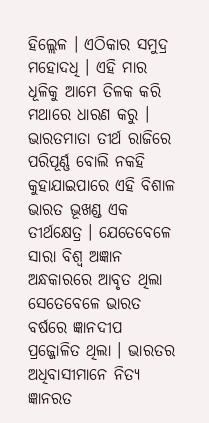ହିଲ୍ଲେଳ । ଏଠିକାର ସମୁଦ୍ର ମହୋଦଧି । ଏହି ମାର ଧୂଳିକୁ ଆମେ ତିଳକ କରି ମଥାରେ ଧାରଣ କରୁ । ଭାରତମାତା ତୀର୍ଥ ରାଜିରେ ପରିପୂର୍ଣ୍ଣ ବୋଲି ନକହି କୁହାଯାଇପାରେ ଏହି ବିଶାଳ ଭାରତ ଭୂଖଣ୍ଡ ଏକ ତୀର୍ଥକ୍ଷେତ୍ର । ଯେତେବେଳେ ସାରା ବିଶ୍ୱ ଅଜ୍ଞାନ ଅନ୍ଧକାରରେ ଆବୃତ ଥିଲା ସେତେବେଳେ ଭାରତ ବର୍ଷରେ ଜ୍ଞାନଦୀପ ପ୍ରଜ୍ଜୋଳିତ ଥିଲା । ଭାରତର ଅଧିବାସୀମାନେ ନିତ୍ୟ ଜ୍ଞାନରତ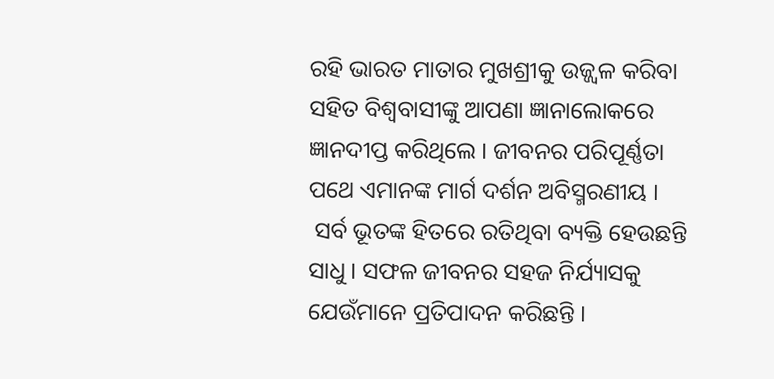ରହି ଭାରତ ମାତାର ମୁଖଶ୍ରୀକୁ ଉଜ୍ଜ୍ୱଳ କରିବା ସହିତ ବିଶ୍ୱବାସୀଙ୍କୁ ଆପଣା ଜ୍ଞାନାଲୋକରେ ଜ୍ଞାନଦୀପ୍ତ କରିଥିଲେ । ଜୀବନର ପରିପୂର୍ଣ୍ଣତା ପଥେ ଏମାନଙ୍କ ମାର୍ଗ ଦର୍ଶନ ଅବିସ୍ମରଣୀୟ ।
 ସର୍ବ ଭୂତଙ୍କ ହିତରେ ରତିଥିବା ବ୍ୟକ୍ତି ହେଉଛନ୍ତି ସାଧୁ । ସଫଳ ଜୀବନର ସହଜ ନିର୍ଯ୍ୟାସକୁ ଯେଉଁମାନେ ପ୍ରତିପାଦନ କରିଛନ୍ତି ।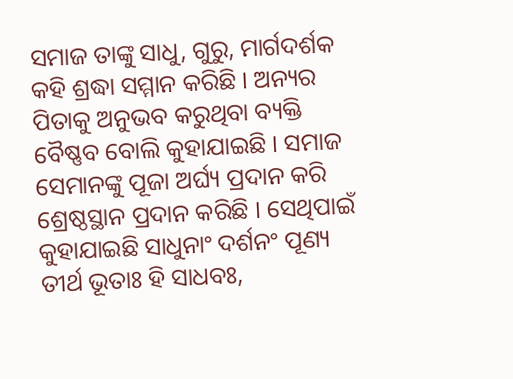ସମାଜ ତାଙ୍କୁ ସାଧୁ, ଗୁରୁ, ମାର୍ଗଦର୍ଶକ କହି ଶ୍ରଦ୍ଧା ସମ୍ମାନ କରିଛି । ଅନ୍ୟର ପିତାକୁ ଅନୁଭବ କରୁଥିବା ବ୍ୟକ୍ତି ବୈଷ୍ଣବ ବୋଲି କୁହାଯାଇଛି । ସମାଜ ସେମାନଙ୍କୁ ପୂଜା ଅର୍ଘ୍ୟ ପ୍ରଦାନ କରି ଶ୍ରେଷ୍ଠସ୍ଥାନ ପ୍ରଦାନ କରିଛି । ସେଥିପାଇଁ କୁହାଯାଇଛି ସାଧୁନାଂ ଦର୍ଶନଂ ପୂଣ୍ୟ ତୀର୍ଥ ଭୂତାଃ ହି ସାଧବଃ,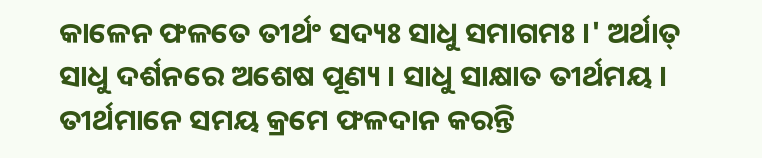କାଳେନ ଫଳତେ ତୀର୍ଥଂ ସଦ୍ୟଃ ସାଧୁ ସମାଗମଃ ।' ଅର୍ଥାତ୍ ସାଧୁ ଦର୍ଶନରେ ଅଶେଷ ପୂଣ୍ୟ । ସାଧୁ ସାକ୍ଷାତ ତୀର୍ଥମୟ । ତୀର୍ଥମାନେ ସମୟ କ୍ରମେ ଫଳଦାନ କରନ୍ତି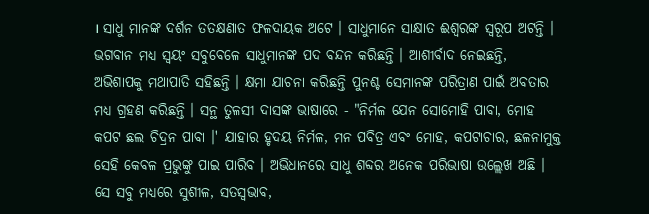। ସାଧୁ ମାନଙ୍କ ଦର୍ଶନ ତତକ୍ଷଣାତ ଫଳଦାୟକ ଅଟେ । ସାଧୁମାନେ ସାକ୍ଷାତ ଈଶ୍ୱରଙ୍କ ସ୍ୱରୂପ ଅଟନ୍ତି । ଭଗବାନ ମଧ୍ୟ ସ୍ୱୟଂ ସବୁବେଳେ ସାଧୁମାନଙ୍କ ପଦ ବନ୍ଦନ କରିଛନ୍ତି । ଆଶୀର୍ବାଦ ନେଇଛନ୍ତି, ଅଭିଶାପକୁ ମଥାପାତି ସହିଛନ୍ତି । କ୍ଷମା ଯାଚନା କରିଛନ୍ତି ପୁନଶ୍ଚ ସେମାନଙ୍କ ପରିତ୍ରାଣ ପାଇଁ ଅବତାର ମଧ୍ୟ ଗ୍ରହଣ କରିଛନ୍ତି । ସନ୍ଥ ତୁଳସୀ ଦାସଙ୍କ ଭାଷାରେ - "ନିର୍ମଳ ଯେନ ସୋମୋହି ପାବା, ମୋହ କପଟ ଛଲ ଚିଦ୍ରନ ପାବା ।' ଯାହାର ହୃଦୟ ନିର୍ମଳ, ମନ ପବିତ୍ର ଏବଂ ମୋହ, କପଟାଚାର, ଛଳନାମୁକ୍ତ ସେହି କେବଳ ପ୍ରଭୁଙ୍କୁ ପାଇ ପାରିବ । ଅଭିଧାନରେ ସାଧୁ ଶବ୍ଦର ଅନେକ ପରିଭାଷା ଉଲ୍ଲେଖ ଅଛି । ସେ ସବୁ ମଧ୍ୟରେ ସୁଶୀଳ, ସତସ୍ୱଭାବ,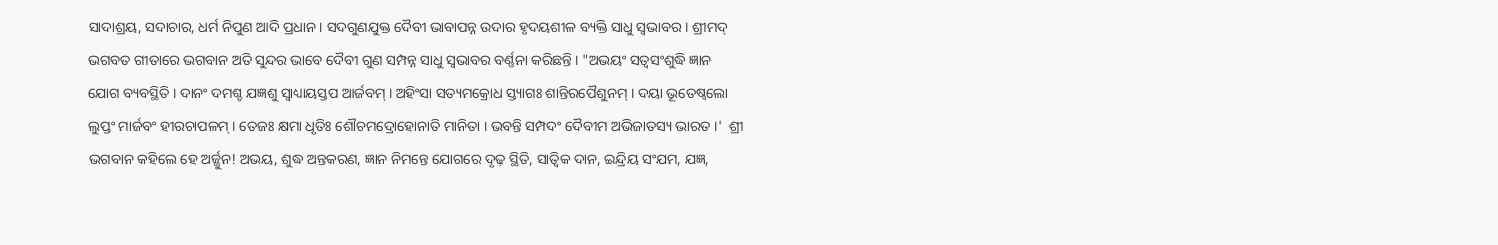ସାଦାଶ୍ରୟ, ସଦାଚାର, ଧର୍ମ ନିପୁଣ ଆଦି ପ୍ରଧାନ । ସଦଗୁଣଯୁକ୍ତ ଦୈବୀ ଭାବାପନ୍ନ ଉଦାର ହୃଦୟଶୀଳ ବ୍ୟକ୍ତି ସାଧୁ ସ୍ୱଭାବର । ଶ୍ରୀମଦ୍ ଭଗବତ ଗୀତାରେ ଭଗବାନ ଅତି ସୁନ୍ଦର ଭାବେ ଦୈବୀ ଗୁଣ ସମ୍ପନ୍ନ ସାଧୁ ସ୍ୱଭାବର ବର୍ଣ୍ଣନା କରିଛନ୍ତି । "ଅଭୟଂ ସତ୍ୱସଂଶୁଦ୍ଧି ଜ୍ଞାନ ଯୋଗ ବ୍ୟବସ୍ଥିତି । ଦାନଂ ଦମଶ୍ଚ ଯଜ୍ଞଶୁ ସ୍ୱାଧ୍ୟାୟସ୍ତପ ଆର୍ଜବମ୍ । ଅହିଂସା ସତ୍ୟମକ୍ରୋଧ ସ୍ତ୍ୟାଗଃ ଶାନ୍ତିରପୈଶୁନମ୍ । ଦୟା ଭୂତେଷ୍ୱଲୋ ଲୁପ୍ତଂ ମାର୍ଜବଂ ହୀରଚାପଳମ୍ । ତେଜଃ କ୍ଷମା ଧୃତିଃ ଶୌଚମଦ୍ରୋହୋନାତି ମାନିତା । ଭବନ୍ତି ସମ୍ପଦଂ ଦୈବୀମ ଅଭିଜାତସ୍ୟ ଭାରତ ।'  ଶ୍ରୀ ଭଗବାନ କହିଲେ ହେ ଅର୍ଜ୍ଜୁନ! ଅଭୟ, ଶୁଦ୍ଧ ଅନ୍ତକରଣ, ଜ୍ଞାନ ନିମନ୍ତେ ଯୋଗରେ ଦୃଢ଼ ସ୍ଥିତି, ସାତ୍ୱିକ ଦାନ, ଇନ୍ଦ୍ରିୟ ସଂଯମ, ଯଜ୍ଞ,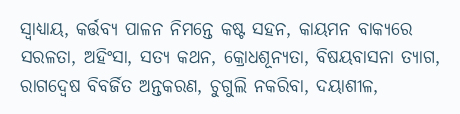ସ୍ୱାଧ୍ୟାୟ, କର୍ତ୍ତବ୍ୟ ପାଳନ ନିମନ୍ତେ କଷ୍ଟ ସହନ, କାୟମନ ବାକ୍ୟରେ ସରଳତା, ଅହିଂସା, ସତ୍ୟ କଥନ, କ୍ରୋଧଶୂନ୍ୟତା, ବିଷୟବାସନା ତ୍ୟାଗ, ରାଗଦ୍ୱେଷ ବିବର୍ଜିତ ଅନ୍ତକରଣ, ଚୁଗୁଲି ନକରିବା, ଦୟାଶୀଳ,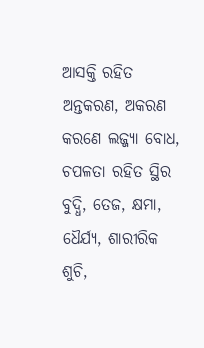ଆସକ୍ତି ରହିତ ଅନ୍ତକରଣ, ଅକରଣ କରଣେ ଲଜ୍ଜ୍ୟା ବୋଧ, ଚପଳତା ରହିତ ସ୍ଥିର ବୁଦ୍ଧି, ତେଜ, କ୍ଷମା, ଧୈର୍ଯ୍ୟ, ଶାରୀରିକ ଶୁଚି,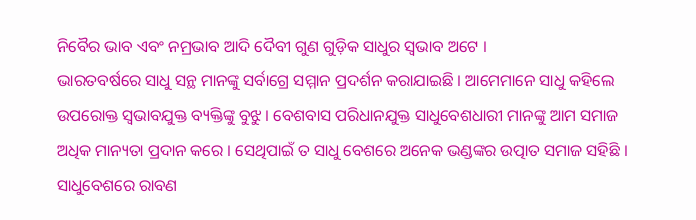ନିବୈର ଭାବ ଏବଂ ନମ୍ରଭାବ ଆଦି ଦୈବୀ ଗୁଣ ଗୁଡ଼ିକ ସାଧୁର ସ୍ୱଭାବ ଅଟେ ।
ଭାରତବର୍ଷରେ ସାଧୁ ସନ୍ଥ ମାନଙ୍କୁ ସର୍ବାଗ୍ରେ ସମ୍ମାନ ପ୍ରଦର୍ଶନ କରାଯାଇଛି । ଆମେମାନେ ସାଧୁ କହିଲେ ଉପରୋକ୍ତ ସ୍ୱଭାବଯୁକ୍ତ ବ୍ୟକ୍ତିଙ୍କୁ ବୁଝୁ । ବେଶବାସ ପରିଧାନଯୁକ୍ତ ସାଧୁବେଶଧାରୀ ମାନଙ୍କୁ ଆମ ସମାଜ ଅଧିକ ମାନ୍ୟତା ପ୍ରଦାନ କରେ । ସେଥିପାଇଁ ତ ସାଧୁ ବେଶରେ ଅନେକ ଭଣ୍ଡଙ୍କର ଉତ୍ପାତ ସମାଜ ସହିଛି । ସାଧୁବେଶରେ ରାବଣ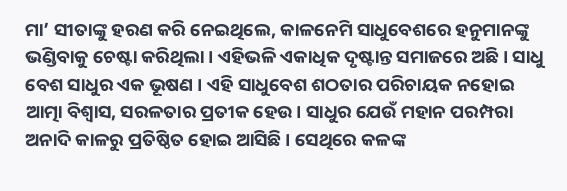ମା’ ସୀତାଙ୍କୁ ହରଣ କରି ନେଇଥିଲେ, କାଳନେମି ସାଧୁବେଶରେ ହନୁମାନଙ୍କୁ ଭଣ୍ଡିବାକୁ ଚେଷ୍ଟା କରିଥିଲା । ଏହିଭଳି ଏକାଧିକ ଦୃଷ୍ଟାନ୍ତ ସମାଜରେ ଅଛି । ସାଧୁ ବେଶ ସାଧୁର ଏକ ଭୂଷଣ । ଏହି ସାଧୁବେଶ ଶଠତାର ପରିଚାୟକ ନହୋଇ ଆତ୍ମା ବିଶ୍ୱାସ, ସରଳତାର ପ୍ରତୀକ ହେଉ । ସାଧୁର ଯେଉଁ ମହାନ ପରମ୍ପରା ଅନାଦି କାଳରୁ ପ୍ରତିଷ୍ଠିତ ହୋଇ ଆସିଛି । ସେଥିରେ କଳଙ୍କ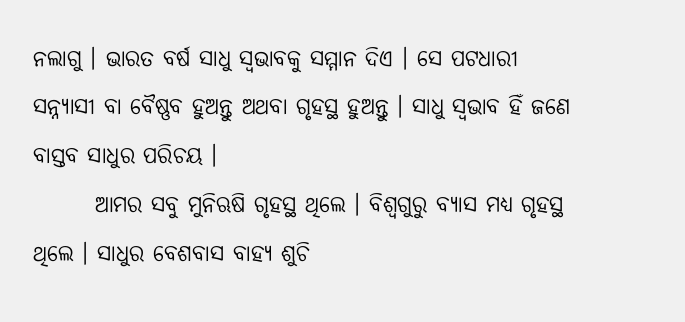ନଲାଗୁ । ଭାରତ ବର୍ଷ ସାଧୁ ସ୍ୱଭାବକୁ ସମ୍ମାନ ଦିଏ । ସେ ପଟଧାରୀ ସନ୍ନ୍ୟାସୀ ବା ବୈଷ୍ଣବ ହୁଅନ୍ତୁ ଅଥବା ଗୃହସ୍ଥ ହୁଅନ୍ତୁ । ସାଧୁ ସ୍ୱଭାବ ହିଁ ଜଣେ ବାସ୍ତବ ସାଧୁର ପରିଚୟ ।
       ଆମର ସବୁ ମୁନିଋଷି ଗୃହସ୍ଥ ଥିଲେ । ବିଶ୍ୱଗୁରୁ ବ୍ୟାସ ମଧ୍ୟ ଗୃହସ୍ଥ ଥିଲେ । ସାଧୁର ବେଶବାସ ବାହ୍ୟ ଶୁଚି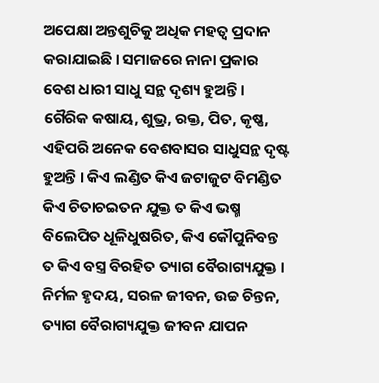ଅପେକ୍ଷା ଅନ୍ତଶୁଚିକୁ ଅଧିକ ମହତ୍ୱ ପ୍ରଦାନ କରାଯାଇଛି । ସମାଜରେ ନାନା ପ୍ରକାର ବେଶ ଧାରୀ ସାଧୁ ସନ୍ଥ ଦୃଶ୍ୟ ହୁଅନ୍ତି । ଗୈରିକ କଷାୟ, ଶୁଭ୍ର, ରକ୍ତ, ପିତ, କୃଷ୍ଣ, ଏହିପରି ଅନେକ ବେଶବାସର ସାଧୁସନ୍ଥ ଦୃଷ୍ଟ ହୁଅନ୍ତି । କିଏ ଲଣ୍ଡିତ କିଏ ଜଟାଜୁଟ ବିମଣ୍ଡିତ କିଏ ଚିତାଚଇତନ ଯୁକ୍ତ ତ କିଏ ଭଷ୍ମ ବିଲେପିତ ଧୂଳିଧୁଷରିତ, କିଏ କୌପୁନିବନ୍ତ ତ କିଏ ବସ୍ତ୍ର ବିରହିତ ତ୍ୟାଗ ବୈରାଗ୍ୟଯୁକ୍ତ । ନିର୍ମଳ ହୃଦୟ, ସରଳ ଜୀବନ, ଉଚ୍ଚ ଚିନ୍ତନ, ତ୍ୟାଗ ବୈରାଗ୍ୟଯୁକ୍ତ ଜୀବନ ଯାପନ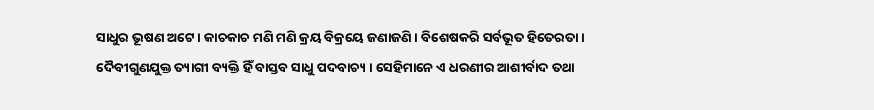ସାଧୁର ଭୂଷଣ ଅଟେ । କାଚକାଚ ମଣି ମଣି କ୍ରୟ ବିକ୍ରୟେ ଜଣାଜଣି । ବିଶେଷକରି ସର୍ବଭୂତ ହିତେରତା । ଦୈବୀଗୁଣଯୁକ୍ତ ତ୍ୟାଗୀ ବ୍ୟକ୍ତି ହିଁ ବାସ୍ତବ ସାଧୁ ପଦବାଚ୍ୟ । ସେହିମାନେ ଏ ଧରଣୀର ଆଶୀର୍ବାଦ ତଥା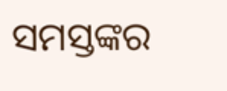ସମସ୍ତଙ୍କର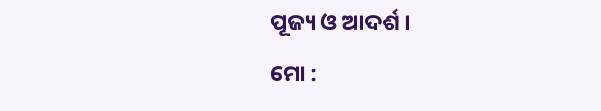ପୂଜ୍ୟ ଓ ଆଦର୍ଶ ।
ମୋ :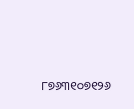୮୭୬୩୧୦୭୧୨୬